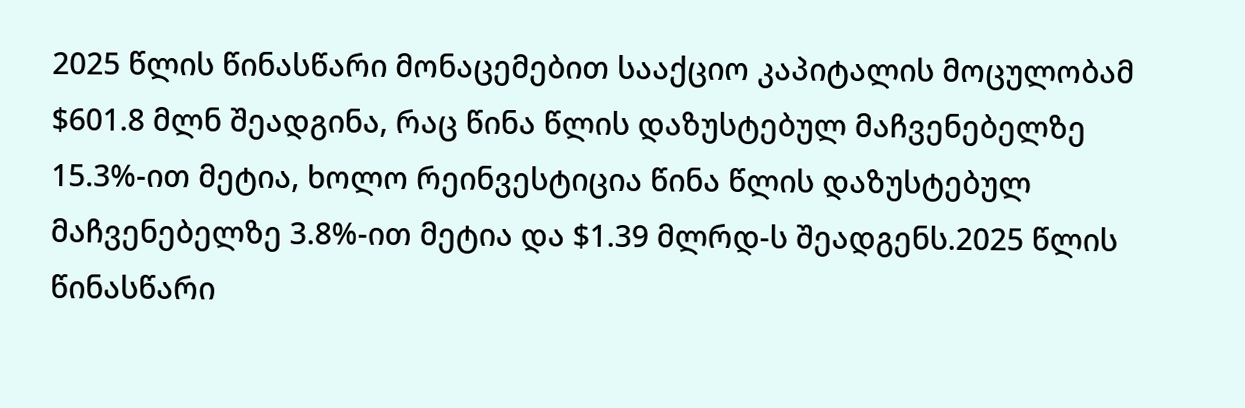2025 წლის წინასწარი მონაცემებით სააქციო კაპიტალის მოცულობამ $601.8 მლნ შეადგინა, რაც წინა წლის დაზუსტებულ მაჩვენებელზე 15.3%-ით მეტია, ხოლო რეინვესტიცია წინა წლის დაზუსტებულ მაჩვენებელზე 3.8%-ით მეტია და $1.39 მლრდ-ს შეადგენს.2025 წლის წინასწარი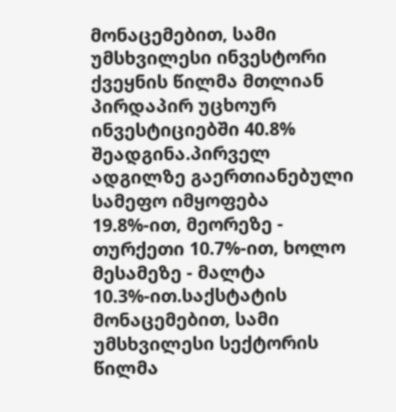მონაცემებით, სამი უმსხვილესი ინვესტორი ქვეყნის წილმა მთლიან პირდაპირ უცხოურ ინვესტიციებში 40.8% შეადგინა.პირველ ადგილზე გაერთიანებული სამეფო იმყოფება 19.8%-ით, მეორეზე - თურქეთი 10.7%-ით, ხოლო მესამეზე - მალტა 10.3%-ით.საქსტატის მონაცემებით, სამი უმსხვილესი სექტორის წილმა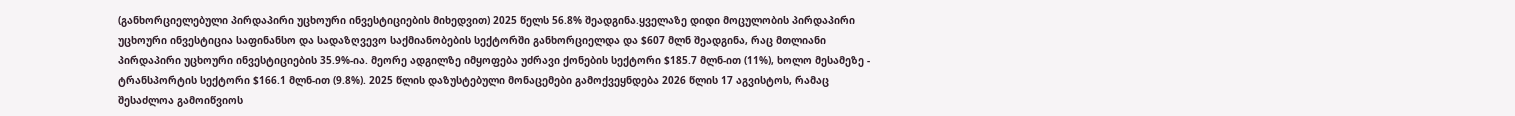(განხორციელებული პირდაპირი უცხოური ინვესტიციების მიხედვით) 2025 წელს 56.8% შეადგინა.ყველაზე დიდი მოცულობის პირდაპირი უცხოური ინვესტიცია საფინანსო და სადაზღვევო საქმიანობების სექტორში განხორციელდა და $607 მლნ შეადგინა, რაც მთლიანი პირდაპირი უცხოური ინვესტიციების 35.9%-ია. მეორე ადგილზე იმყოფება უძრავი ქონების სექტორი $185.7 მლნ-ით (11%), ხოლო მესამეზე - ტრანსპორტის სექტორი $166.1 მლნ-ით (9.8%). 2025 წლის დაზუსტებული მონაცემები გამოქვეყნდება 2026 წლის 17 აგვისტოს, რამაც შესაძლოა გამოიწვიოს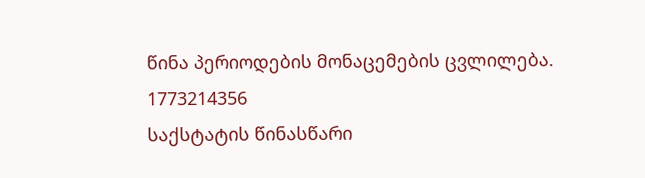წინა პერიოდების მონაცემების ცვლილება.
1773214356
საქსტატის წინასწარი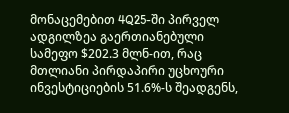მონაცემებით 4Q25-ში პირველ ადგილზეა გაერთიანებული სამეფო $202.3 მლნ-ით, რაც მთლიანი პირდაპირი უცხოური ინვესტიციების 51.6%-ს შეადგენს,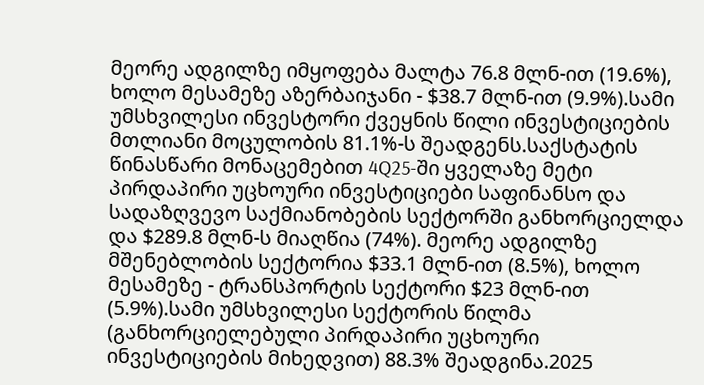მეორე ადგილზე იმყოფება მალტა 76.8 მლნ-ით (19.6%), ხოლო მესამეზე აზერბაიჯანი - $38.7 მლნ-ით (9.9%).სამი უმსხვილესი ინვესტორი ქვეყნის წილი ინვესტიციების მთლიანი მოცულობის 81.1%-ს შეადგენს.საქსტატის წინასწარი მონაცემებით 4Q25-ში ყველაზე მეტი პირდაპირი უცხოური ინვესტიციები საფინანსო და სადაზღვევო საქმიანობების სექტორში განხორციელდა და $289.8 მლნ-ს მიაღწია (74%). მეორე ადგილზე მშენებლობის სექტორია $33.1 მლნ-ით (8.5%), ხოლო მესამეზე - ტრანსპორტის სექტორი $23 მლნ-ით (5.9%).სამი უმსხვილესი სექტორის წილმა (განხორციელებული პირდაპირი უცხოური ინვესტიციების მიხედვით) 88.3% შეადგინა.2025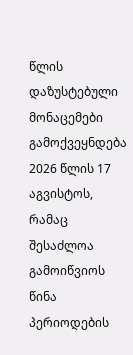წლის დაზუსტებული მონაცემები გამოქვეყნდება 2026 წლის 17 აგვისტოს, რამაც შესაძლოა გამოიწვიოს წინა პერიოდების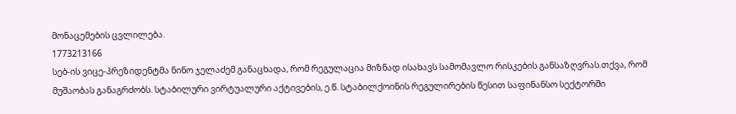მონაცემების ცვლილება.
1773213166
სებ-ის ვიცე-პრეზიდენტმა ნინო ჯელაძემ განაცხადა, რომ რეგულაცია მიზნად ისახავს სამომავლო რისკების განსაზღვრას.თქვა, რომ მუშაობას განაგრძობს. სტაბილური ვირტუალური აქტივების, ე.წ. სტაბილქოინის რეგულირების წესით საფინანსო სექტორში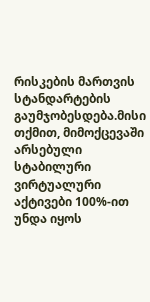რისკების მართვის სტანდარტების გაუმჯობესდება.მისი თქმით, მიმოქცევაში არსებული სტაბილური ვირტუალური აქტივები 100%-ით უნდა იყოს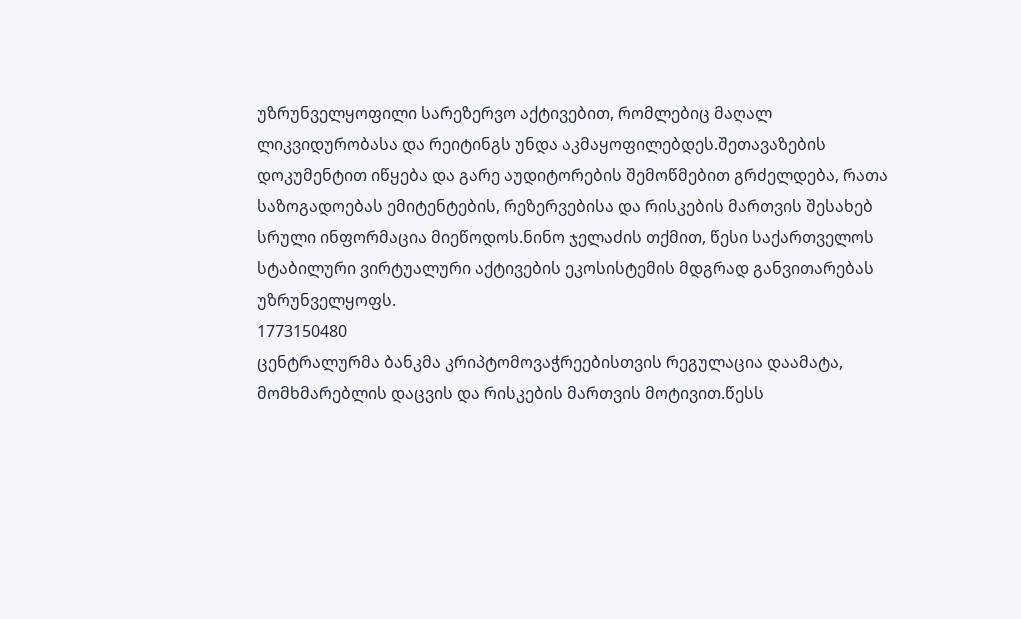უზრუნველყოფილი სარეზერვო აქტივებით, რომლებიც მაღალ ლიკვიდურობასა და რეიტინგს უნდა აკმაყოფილებდეს.შეთავაზების დოკუმენტით იწყება და გარე აუდიტორების შემოწმებით გრძელდება, რათა საზოგადოებას ემიტენტების, რეზერვებისა და რისკების მართვის შესახებ სრული ინფორმაცია მიეწოდოს.ნინო ჯელაძის თქმით, წესი საქართველოს სტაბილური ვირტუალური აქტივების ეკოსისტემის მდგრად განვითარებას უზრუნველყოფს.
1773150480
ცენტრალურმა ბანკმა კრიპტომოვაჭრეებისთვის რეგულაცია დაამატა, მომხმარებლის დაცვის და რისკების მართვის მოტივით.წესს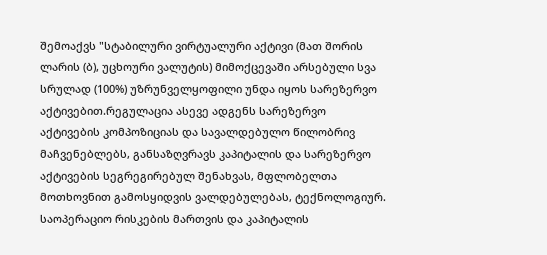შემოაქვს "სტაბილური ვირტუალური აქტივი (მათ შორის ლარის (ბ), უცხოური ვალუტის) მიმოქცევაში არსებული სვა სრულად (100%) უზრუნველყოფილი უნდა იყოს სარეზერვო აქტივებით.რეგულაცია ასევე ადგენს სარეზერვო აქტივების კომპოზიციას და სავალდებულო წილობრივ მაჩვენებლებს, განსაზღვრავს კაპიტალის და სარეზერვო აქტივების სეგრეგირებულ შენახვას, მფლობელთა მოთხოვნით გამოსყიდვის ვალდებულებას, ტექნოლოგიურ. საოპერაციო რისკების მართვის და კაპიტალის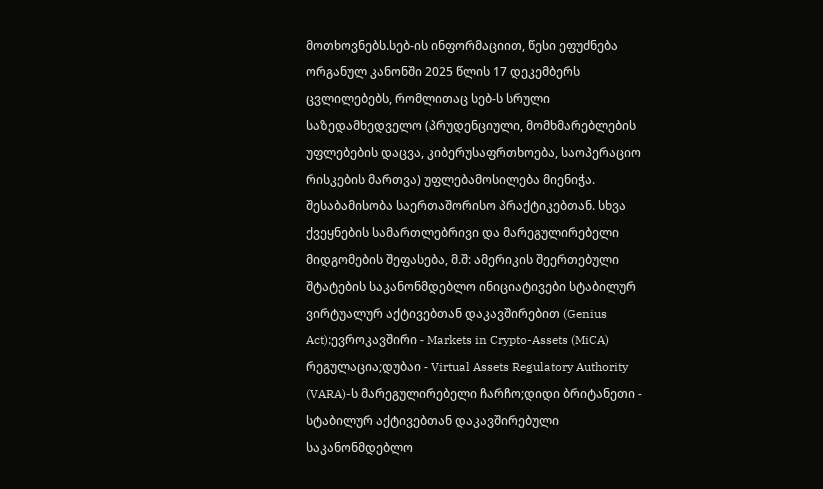მოთხოვნებს.სებ-ის ინფორმაციით, წესი ეფუძნება ორგანულ კანონში 2025 წლის 17 დეკემბერს ცვლილებებს, რომლითაც სებ-ს სრული საზედამხედველო (პრუდენციული, მომხმარებლების უფლებების დაცვა, კიბერუსაფრთხოება, საოპერაციო რისკების მართვა) უფლებამოსილება მიენიჭა. შესაბამისობა საერთაშორისო პრაქტიკებთან. სხვა ქვეყნების სამართლებრივი და მარეგულირებელი მიდგომების შეფასება, მ.შ: ამერიკის შეერთებული შტატების საკანონმდებლო ინიციატივები სტაბილურ ვირტუალურ აქტივებთან დაკავშირებით (Genius Act);ევროკავშირი - Markets in Crypto-Assets (MiCA) რეგულაცია;დუბაი - Virtual Assets Regulatory Authority (VARA)-ს მარეგულირებელი ჩარჩო;დიდი ბრიტანეთი - სტაბილურ აქტივებთან დაკავშირებული საკანონმდებლო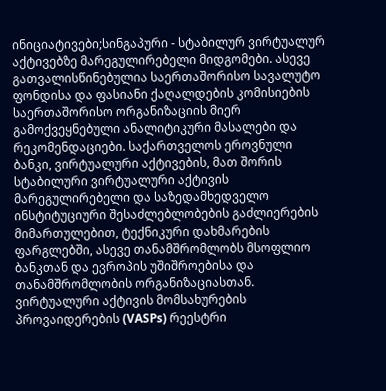ინიციატივები;სინგაპური - სტაბილურ ვირტუალურ აქტივებზე მარეგულირებელი მიდგომები. ასევე გათვალისწინებულია საერთაშორისო სავალუტო ფონდისა და ფასიანი ქაღალდების კომისიების საერთაშორისო ორგანიზაციის მიერ გამოქვეყნებული ანალიტიკური მასალები და რეკომენდაციები. საქართველოს ეროვნული ბანკი, ვირტუალური აქტივების, მათ შორის სტაბილური ვირტუალური აქტივის მარეგულირებელი და საზედამხედველო ინსტიტუციური შესაძლებლობების გაძლიერების მიმართულებით, ტექნიკური დახმარების ფარგლებში, ასევე თანამშრომლობს მსოფლიო ბანკთან და ევროპის უშიშროებისა და თანამშრომლობის ორგანიზაციასთან. ვირტუალური აქტივის მომსახურების პროვაიდერების (VASPs) რეესტრი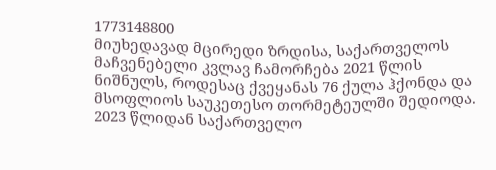1773148800
მიუხედავად მცირედი ზრდისა, საქართველოს მაჩვენებელი კვლავ ჩამორჩება 2021 წლის ნიშნულს, როდესაც ქვეყანას 76 ქულა ჰქონდა და მსოფლიოს საუკეთესო თორმეტეულში შედიოდა. 2023 წლიდან საქართველო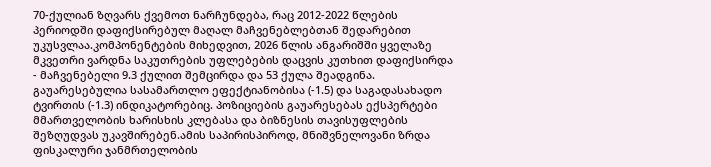70-ქულიან ზღვარს ქვემოთ ნარჩუნდება, რაც 2012-2022 წლების პერიოდში დაფიქსირებულ მაღალ მაჩვენებლებთან შედარებით უკუსვლაა.კომპონენტების მიხედვით, 2026 წლის ანგარიშში ყველაზე მკვეთრი ვარდნა საკუთრების უფლებების დაცვის კუთხით დაფიქსირდა - მაჩვენებელი 9.3 ქულით შემცირდა და 53 ქულა შეადგინა. გაუარესებულია სასამართლო ეფექტიანობისა (-1.5) და საგადასახადო ტვირთის (-1.3) ინდიკატორებიც. პოზიციების გაუარესებას ექსპერტები მმართველობის ხარისხის კლებასა და ბიზნესის თავისუფლების შეზღუდვას უკავშირებენ.ამის საპირისპიროდ, მნიშვნელოვანი ზრდა ფისკალური ჯანმრთელობის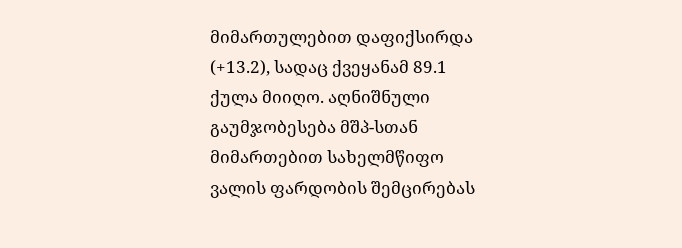მიმართულებით დაფიქსირდა (+13.2), სადაც ქვეყანამ 89.1 ქულა მიიღო. აღნიშნული გაუმჯობესება მშპ-სთან მიმართებით სახელმწიფო ვალის ფარდობის შემცირებას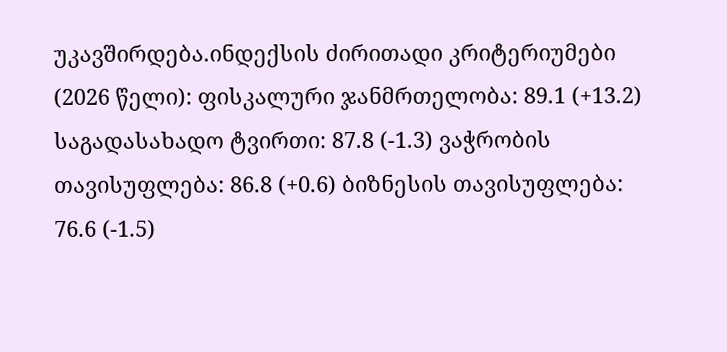უკავშირდება.ინდექსის ძირითადი კრიტერიუმები (2026 წელი): ფისკალური ჯანმრთელობა: 89.1 (+13.2) საგადასახადო ტვირთი: 87.8 (-1.3) ვაჭრობის თავისუფლება: 86.8 (+0.6) ბიზნესის თავისუფლება: 76.6 (-1.5)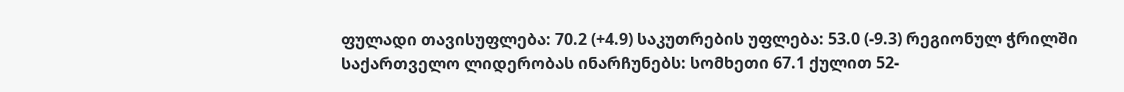ფულადი თავისუფლება: 70.2 (+4.9) საკუთრების უფლება: 53.0 (-9.3) რეგიონულ ჭრილში საქართველო ლიდერობას ინარჩუნებს: სომხეთი 67.1 ქულით 52-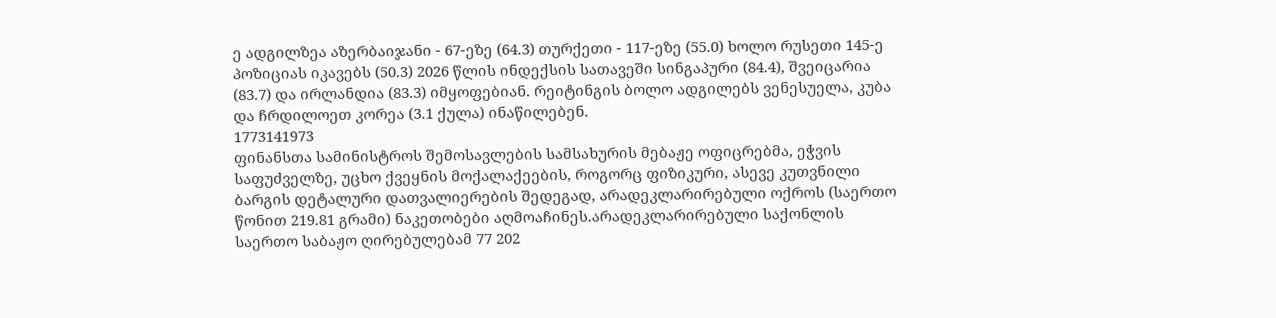ე ადგილზეა აზერბაიჯანი - 67-ეზე (64.3) თურქეთი - 117-ეზე (55.0) ხოლო რუსეთი 145-ე პოზიციას იკავებს (50.3) 2026 წლის ინდექსის სათავეში სინგაპური (84.4), შვეიცარია (83.7) და ირლანდია (83.3) იმყოფებიან. რეიტინგის ბოლო ადგილებს ვენესუელა, კუბა და ჩრდილოეთ კორეა (3.1 ქულა) ინაწილებენ.
1773141973
ფინანსთა სამინისტროს შემოსავლების სამსახურის მებაჟე ოფიცრებმა, ეჭვის საფუძველზე, უცხო ქვეყნის მოქალაქეების, როგორც ფიზიკური, ასევე კუთვნილი ბარგის დეტალური დათვალიერების შედეგად, არადეკლარირებული ოქროს (საერთო წონით 219.81 გრამი) ნაკეთობები აღმოაჩინეს.არადეკლარირებული საქონლის საერთო საბაჟო ღირებულებამ 77 202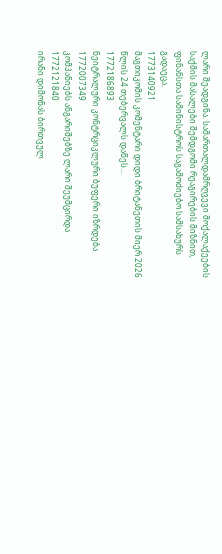ლარი შეადგინა. სამართალდამრღვევი მოქალაქეების საქმის მასალები შემდგომი რეაგირების მიზნით, ფინანსთა სამინისტროს საგამოძიებო სამსახურს გადაეცა.
1773140921
მაგთიკომის კომენტარი დიდი ბრიტანეთის მიერ 2026 წლის 24 თებერვალს დაწეს...
1772186893
ნეიტრალური კონტრციკლური ბუფერი იზრდება
1772007349
კომპანიებს ანგარიშებზე ლარი შეუმცირდა
1772121840
ირანი დიმონას ბირთვულ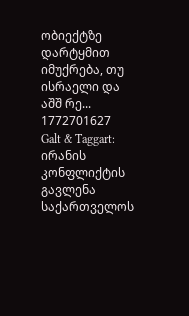ობიექტზე დარტყმით იმუქრება, თუ ისრაელი და აშშ რე...
1772701627
Galt & Taggart: ირანის კონფლიქტის გავლენა საქართველოს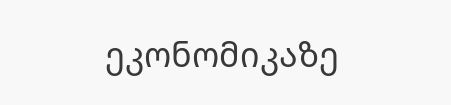ეკონომიკაზე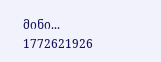მინი...
1772621926